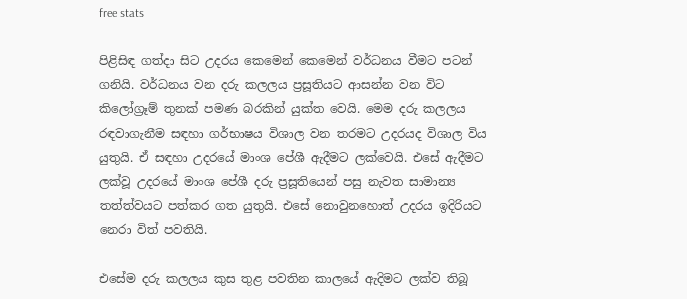free stats

පිළිසිඳ ගත්දා සිට උදරය කෙමෙන් කෙමෙන් වර්ධනය වීමට පටන් ගනියි. වර්ධනය වන දරු කලලය ප්‍රසූතියට ආසන්න වන විට කිලෝග්‍රෑම් තුනක් පමණ බරකින් යුක්ත වෙයි. මෙම දරු කලලය රඳවාගැනීම සඳහා ගර්භාෂය විශාල වන තරමට උදරයද විශාල විය යුතුයි. ඒ සඳහා උදරයේ මාංශ පේශී ඇදීමට ලක්වෙයි. එසේ ඇදීමට ලක්වූ උදරයේ මාංශ පේශී දරු ප්‍රසූතියෙන් පසු නැවත සාමාන්‍ය තත්ත්වයට පත්කර ගත යුතුයි. එසේ නොවුනහොත් උදරය ඉදිරියට නෙරා විත් පවතියි.

එසේම දරු කලලය කුස තුළ පවතින කාලයේ ඇදිමට ලක්ව තිබූ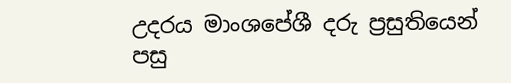උදරය මාංශපේශී දරු ප්‍රසුතියෙන් පසු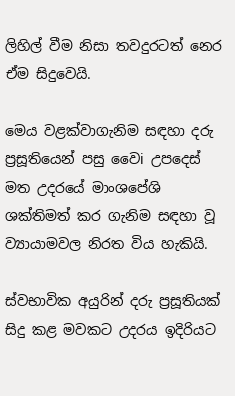ලිහිල් වීම නිසා තවදුරටත් නෙර ඒම සිදුවෙයි.

මෙය වළක්වාගැනිම සඳහා දරු ප්‍රසූතියෙන් පසු වෛi උපදෙස් මත උදරයේ මාංශපේශි ශක්තිමත් කර ගැනිම සඳහා වූ ව්‍යායාමවල නිරත විය හැකියි.

ස්වභාවික අයුරින් දරු ප්‍රසූතියක් සිදු කළ මවකට උදරය ඉදිරියට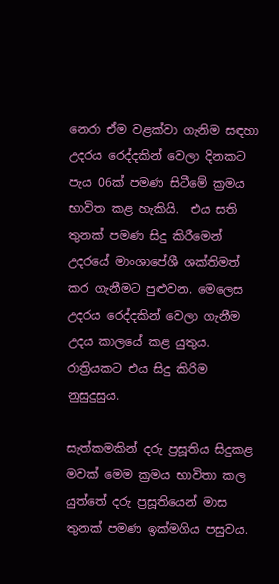නෙරා ඒම වළක්වා ගැනිම සඳහා උදරය රෙද්දකින් වෙලා දිනකට පැය 06ක් පමණ සිටීමේ ක්‍රමය භාවිත කළ හැකියි.  එය සති තුනක් පමණ සිදු කිරීමෙන් උදරයේ මාංශාපේශී ශක්තිමත් කර ගැනීමට පුළුවන. මෙලෙස උදරය රෙද්දකින් වෙලා ගැනීම උදය කාලයේ කළ යුතුය. රාත්‍රියකට එය සිදු කිරිම නුසුදුසුය.

සැත්කමකින් දරු ප්‍රසූතිය සිදුකළ මවක් මෙම ක්‍රමය භාවිතා කල යුත්තේ දරු ප්‍රසූතියෙන් මාස තුනක් පමණ ඉක්මගිය පසුවය.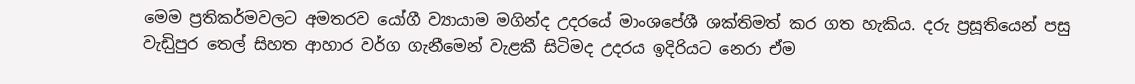මෙම ප්‍රතිකර්මවලට අමතරව යෝගී ව්‍යායාම මගින්ද උදරයේ මාංශපේශී ශක්තිමත් කර ගත හැකිය. දරු ප්‍රසූතියෙන් පසු වැඩිුපුර තෙල් සිහත ආහාර වර්ග ගැනීමෙන් වැළකී සිටිමද උදරය ඉදිරියට නෙරා ඒම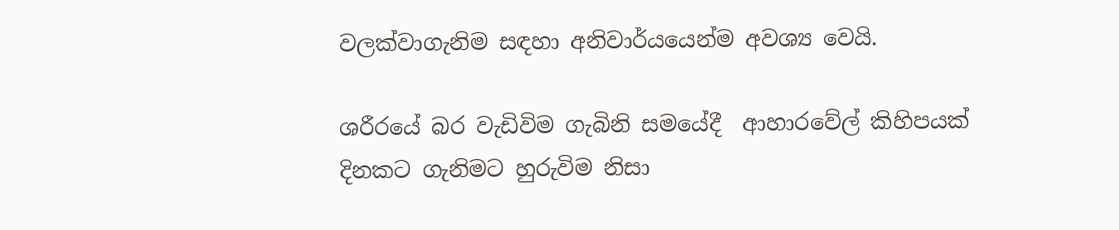වලක්වාගැනිම සඳහා අනිවාර්යයෙන්ම අවශ්‍ය වෙයි.

ශරීරයේ බර වැඩිවිම ගැබිනි සමයේදී  ආහාරවේල් කිහිපයක් දිනකට ගැනිමට හුරුවිම නිසා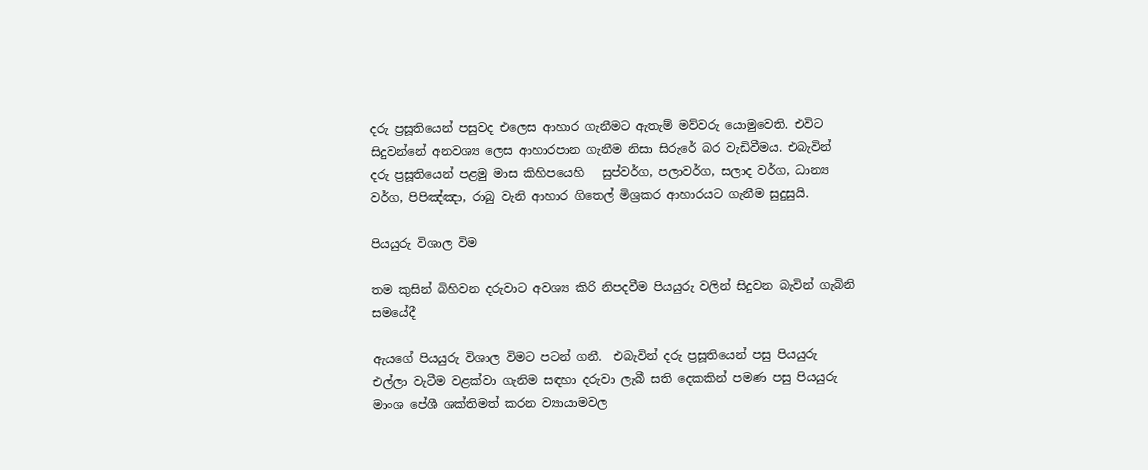දරු ප්‍රසූතියෙන් පසුවද එලෙස ආහාර ගැනීමට ඇතැම් මව්වරු යොමුවෙති. එවිට සිදුවන්නේ අනවශ්‍ය ලෙස ආහාරපාන ගැනීම නිසා සිරුරේ බර වැඩිවීමය. එබැවින් දරු ප්‍රසූතියෙන් පළමු මාස කිහිපයෙහි   සුප්වර්ග, පලාවර්ග, සලාද වර්ග, ධාන්‍ය වර්ග, පිපිඤ්ඤා, රාබු වැනි ආහාර ගිතෙල් මිශ්‍රකර ආහාරයට ගැනීම සුදුසුයි.

පියයුරු විශාල විම

තම කුසින් බිහිවන දරුවාට අවශ්‍ය කිරි නිපදවීම පියයුරු වලින් සිදුවන බැවින් ගැබිනි සමයේදී

ඇයගේ පියයුරු විශාල විමට පටන් ගනී.  එබැවින් දරු ප්‍රසූතියෙන් පසු පියයුරු එල්ලා වැටීම වළක්වා ගැනිම සඳහා දරුවා ලැබී සති දෙකකින් පමණ පසු පියයුරු මාංශ පේශී ශක්තිමත් කරන ව්‍යායාමවල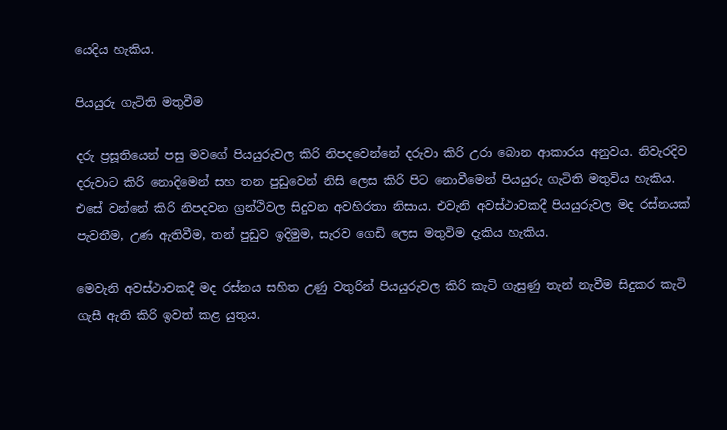යෙදිය හැකිය.

පියයුරු ගැටිති මතුවීම

දරු ප්‍රසූතියෙන් පසු මවගේ පියයුරුවල කිරි නිපදවෙන්නේ දරුවා කිරි උරා බොන ආකාරය අනුවය. නිවැරදිව දරුවාට කිරි නොදිමෙන් සහ තන පුඩුවෙන් නිසි ලෙස කිරි පිට නොවීමෙන් පියයුරු ගැටිති මතුවිය හැකිය. එසේ වන්නේ කිරි නිපදවන ග්‍රන්ථිවල සිදුවන අවහිරතා නිසාය. එවැනි අවස්ථාවකදී පියයුරුවල මද රස්නයක් පැවතීම, උණ ඇතිවීම, තන් පුඩුව ඉදිමුම, සැරව ගෙඩි ලෙස මතුවිම දැකිය හැකිය.

මෙවැනි අවස්ථාවකදී මද රස්නය සහිත උණු වතුරින් පියයුරුවල කිරි කැටි ගැසුණු තැන් නැවීම සිදුකර කැටි ගැසී ඇති කිරි ඉවත් කළ යුතුය.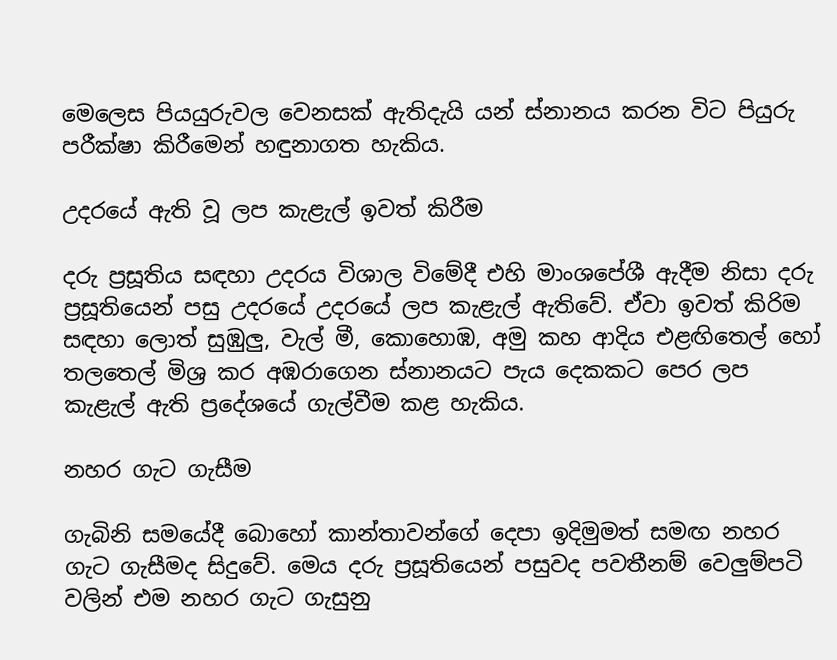මෙලෙස පියයුරුවල වෙනසක් ඇතිදැයි යන් ස්නානය කරන විට පියුරු පරීක්ෂා කිරීමෙන් හඳුනාගත හැකිය.

උදරයේ ඇති වූ ලප කැළැල් ඉවත් කිරීම

දරු ප්‍රසූතිය සඳහා උදරය විශාල විමේදී එහි මාංශපේශී ඇදීම නිසා දරු ප්‍රසූතියෙන් පසු උදරයේ උදරයේ ලප කැළැල් ඇතිවේ. ඒවා ඉවත් කිරිම සඳහා ලොත් සුඹුලු, වැල් මී, කොහොඹ, අමු කහ ආදිය එළඟිතෙල් හෝ තලතෙල් මිශ්‍ර කර අඹරාගෙන ස්නානයට පැය දෙකකට පෙර ලප කැළැල් ඇති ප්‍රදේශයේ ගැල්වීම කළ හැකිය.

නහර ගැට ගැසීම

ගැබිනි සමයේදී බොහෝ කාන්තාවන්ගේ දෙපා ඉදිමුමත් සමඟ නහර ගැට ගැසීමද සිදුවේ. මෙය දරු ප්‍රසූතියෙන් පසුවද පවතීනම් වෙලුම්පටි වලින් එම නහර ගැට ගැසුනු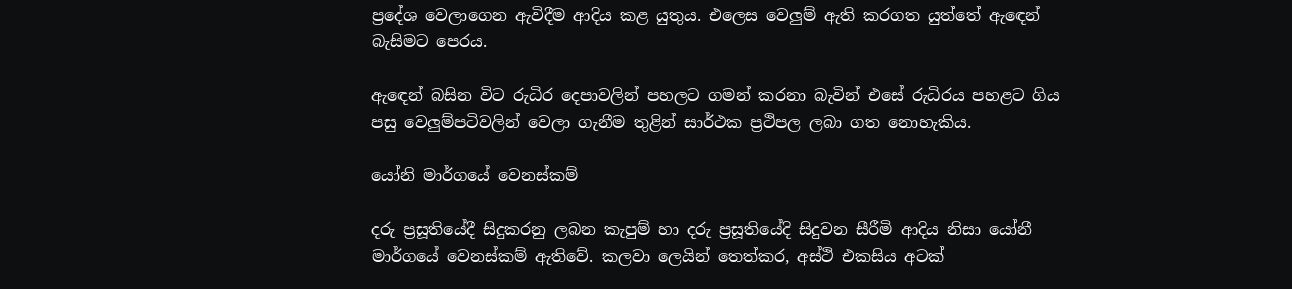ප්‍රදේශ වෙලාගෙන ඇවිදීම ආදිය කළ යුතුය. එලෙස වෙලුම් ඇති කරගත යුත්තේ ඇඳෙන් බැසිමට පෙරය.

ඇඳෙන් බසින විට රුධිර දෙපාවලින් පහලට ගමන් කරනා බැවින් එසේ රුධිරය පහළට ගිය පසු වෙලුම්පටිවලින් වෙලා ගැනීම තුළින් සාර්ථක ප්‍රථිපල ලබා ගත නොහැකිය.

යෝනි මාර්ගයේ වෙනස්කම්

දරු ප්‍රසූතියේදී සිදුකරනු ලබන කැපුම් හා දරු ප්‍රසූතියේදි සිදුවන සීරීමි ආදිය නිසා යෝනී මාර්ගයේ වෙනස්කම් ඇතිවේ. කලවා ලෙයින් තෙත්කර, අස්ථි එකසිය අටක්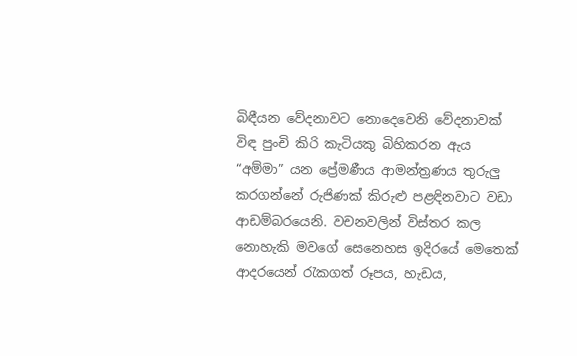බිඳීයන වේදනාවට නොදෙවෙනි වේදනාවක් විඳ පුංචි කිරි කැටියකු බිහිකරන ඇය “අම්මා” යන ප්‍රේමණීය ආමන්ත්‍රණය තුරුලු කරගන්නේ රුජිණක් කිරුළු පළඳිනවාට වඩා ආඩම්බරයෙනි. වචනවලින් විස්තර කල නොහැකි මවගේ සෙනෙහස ඉදිරයේ මෙතෙක් ආදරයෙන් රැකගත් රූපය, හැඩය,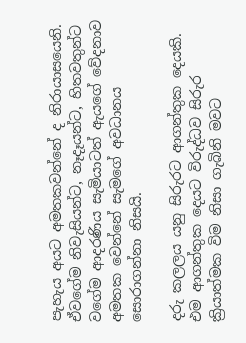පැහැය අයට අමතකවන්නේ ද නිරායාසයෙනි. ඒවගේම නිවැසියන්ට, නෑදෑයන්ට, හිතවතුන්ට වගේම ආදරණිය සැමියාටත් ඇයගේ වේදනාව අමතක වෙන්නේ සැමගේ අවධානය සොරාගන්නා නිසයි.

දරු කලලය යනු සිරුරට ආගන්තුක දෙයකි. එම ආගන්තුක දෙයට විරුද්ධව සිරුර ක්‍රියාත්මක විම නිසා ගැබිනි මවට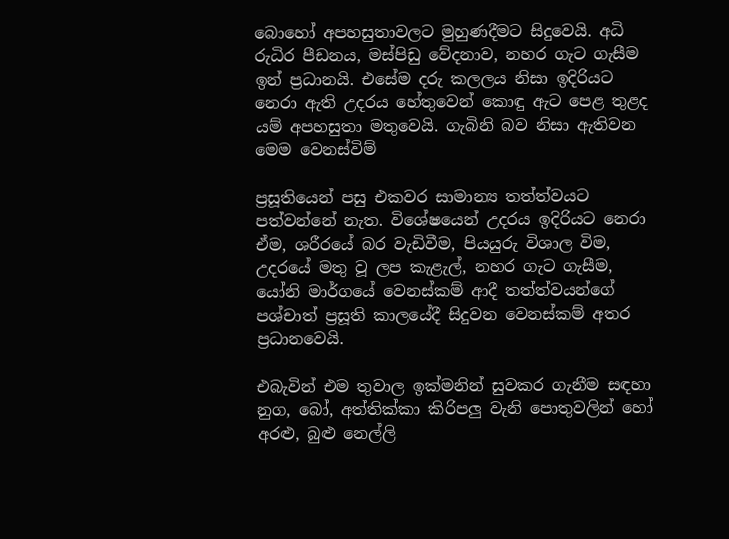බොහෝ අපහසුතාවලට මුහුණදීමට සිදුවෙයි. අධි රුධිර පීඩනය, මස්පිඩු වේදනාව, නහර ගැට ගැසීම ඉන් ප්‍රධානයි. එසේම දරු කලලය නිසා ඉදිරියට නෙරා ඇති උදරය හේතුවෙන් කොඳු ඇට පෙළ තුළද යම් අපහසුතා මතුවෙයි. ගැබිනි බව නිසා ඇතිවන මෙම වෙනස්විම්

ප්‍රසූතියෙන් පසු එකවර සාමාන්‍ය තත්ත්වයට පත්වන්නේ නැත. විශේෂයෙන් උදරය ඉදිරියට නෙරා ඒම, ශරීරයේ බර වැඩිවීම, පියයුරු විශාල විම, උදරයේ මතු වූ ලප කැළැල්, නහර ගැට ගැසීම, යෝනි මාර්ගයේ වෙනස්කම් ආදී තත්ත්වයන්ගේ පශ්චාත් ප්‍රසූති කාලයේදී සිදුවන වෙනස්කම් අතර ප්‍රධානවෙයි.

එබැවින් එම තුවාල ඉක්මනින් සුවකර ගැනීම සඳහා නුග, බෝ, අත්තික්කා කිරිපලු වැනි පොතුවලින් හෝ අරළු, බුළු නෙල්ලි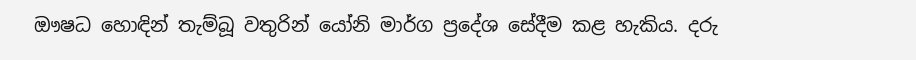ඖෂධ හොඳින් තැම්බූ වතුරින් යෝනි මාර්ග ප්‍රදේශ සේදීම කළ හැකිය. දරු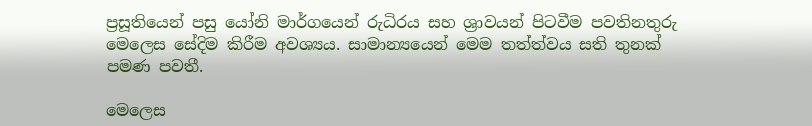ප්‍රසූතියෙන් පසු යෝනි මාර්ගයෙන් රුධිරය සහ ශ්‍රාවයන් පිටවීම පවතිනතුරු මෙලෙස සේදිම කිරීම අවශ්‍යය. සාමාන්‍යයෙන් මෙම තත්ත්වය සති තුනක් පමණ පවතී.

මෙලෙස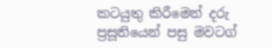කටයුතු කිරීමෙන් දරු ප්‍රසූතියෙන් පසු මවටග්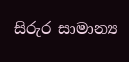සිරුර සාමාන්‍ය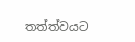තත්ත්වයට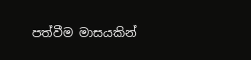පත්වීම මාසයකින්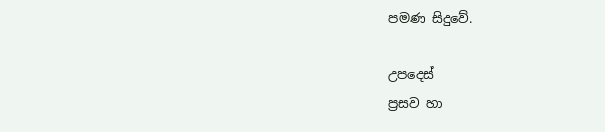පමණ සිදුවේ.

උපදෙස්
ප්‍රසව හා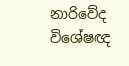නාරිවේද විශේෂඥ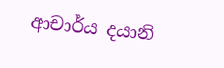ආචාර්ය දයානි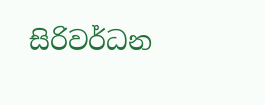සිරිවර්ධන